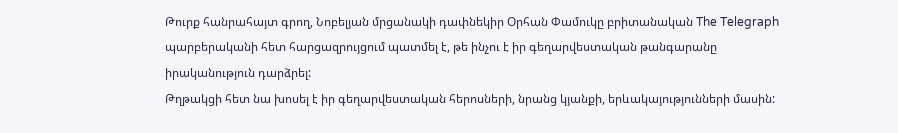Թուրք հանրահայտ գրող, Նոբելյան մրցանակի դափնեկիր Օրհան Փամուկը բրիտանական The Telegraph պարբերականի հետ հարցազրույցում պատմել է, թե ինչու է իր գեղարվեստական թանգարանը իրականություն դարձրել:
Թղթակցի հետ նա խոսել է իր գեղարվեստական հերոսների, նրանց կյանքի, երևակայությունների մասին: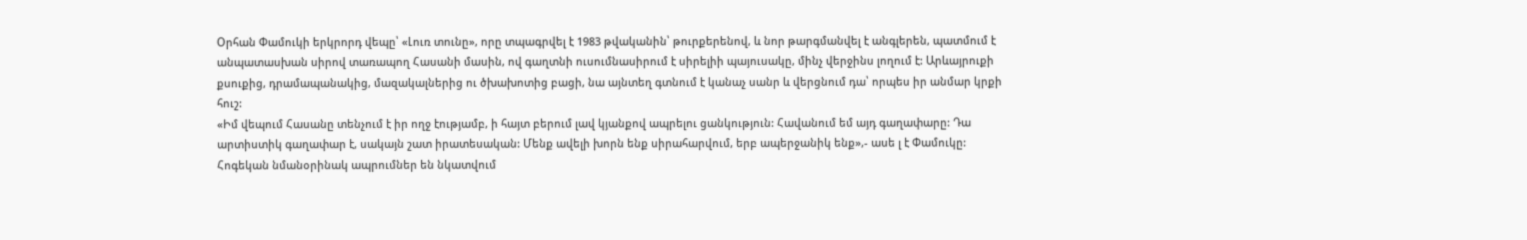Օրհան Փամուկի երկրորդ վեպը՝ «Լուռ տունը», որը տպագրվել է 1983 թվականին՝ թուրքերենով, և նոր թարգմանվել է անգլերեն, պատմում է անպատասխան սիրով տառապող Հասանի մասին, ով գաղտնի ուսումնասիրում է սիրելիի պայուսակը, մինչ վերջինս լողում է: Արևայրուքի քսուքից, դրամապանակից, մազակալներից ու ծխախոտից բացի, նա այնտեղ գտնում է կանաչ սանր և վերցնում դա՝ որպես իր անմար կրքի հուշ:
«Իմ վեպում Հասանը տենչում է իր ողջ էությամբ, ի հայտ բերում լավ կյանքով ապրելու ցանկություն: Հավանում եմ այդ գաղափարը: Դա արտիստիկ գաղափար է, սակայն շատ իրատեսական: Մենք ավելի խորն ենք սիրահարվում, երբ ապերջանիկ ենք»,- ասե լ է Փամուկը:
Հոգեկան նմանօրինակ ապրումներ են նկատվում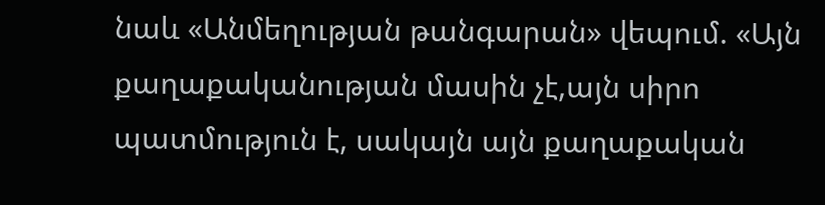նաև «Անմեղության թանգարան» վեպում. «Այն քաղաքականության մասին չէ,այն սիրո պատմություն է, սակայն այն քաղաքական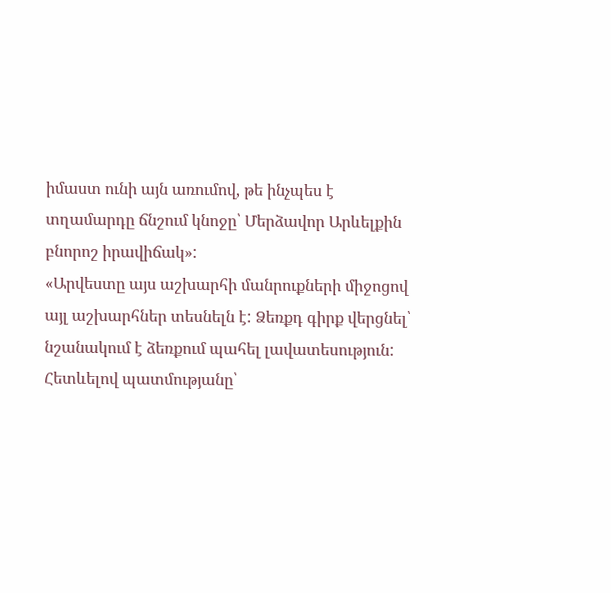իմաստ ունի այն առումով, թե ինչպես է տղամարդը ճնշում կնոջը՝ Մերձավոր Արևելքին բնորոշ իրավիճակ»:
«Արվեստը այս աշխարհի մանրուքների միջոցով այլ աշխարհներ տեսնելն է: Ձեռքդ գիրք վերցնել՝ նշանակում է ձեռքում պահել լավատեսություն: Հետևելով պատմությանը՝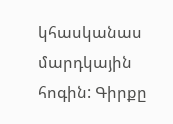կհասկանաս մարդկային հոգին: Գիրքը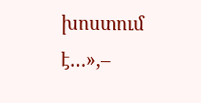խոստում է…»,–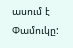ասում է Փամուկը: